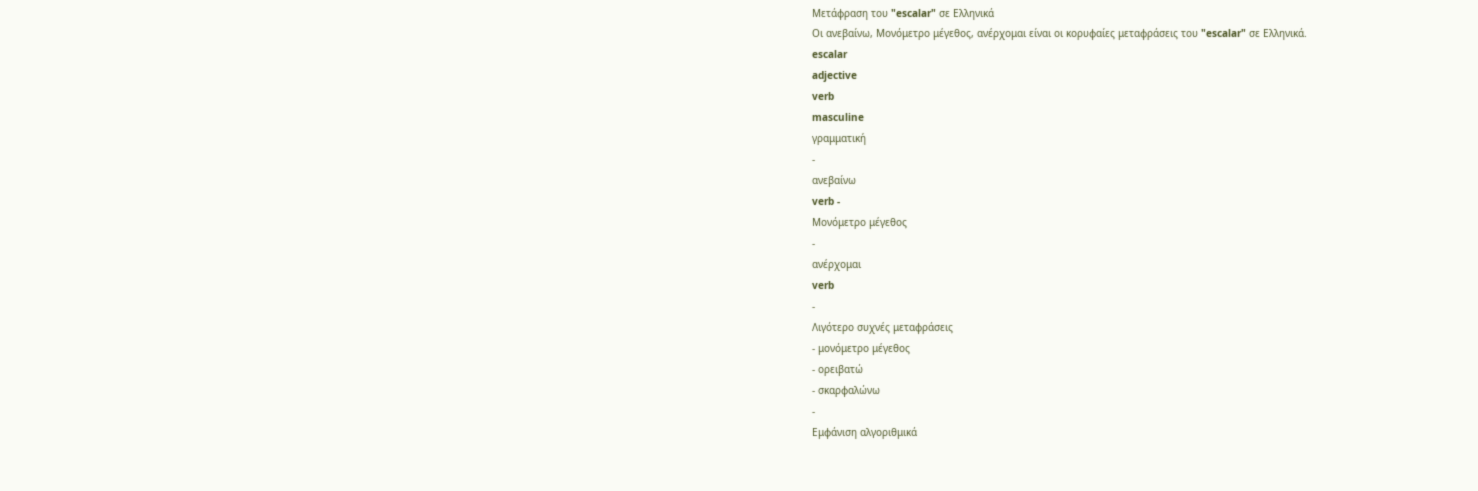Μετάφραση του "escalar" σε Ελληνικά
Οι ανεβαίνω, Μονόμετρο μέγεθος, ανέρχομαι είναι οι κορυφαίες μεταφράσεις του "escalar" σε Ελληνικά.
escalar
adjective
verb
masculine
γραμματική
-
ανεβαίνω
verb -
Μονόμετρο μέγεθος
-
ανέρχομαι
verb
-
Λιγότερο συχνές μεταφράσεις
- μονόμετρο μέγεθος
- ορειβατώ
- σκαρφαλώνω
-
Εμφάνιση αλγοριθμικά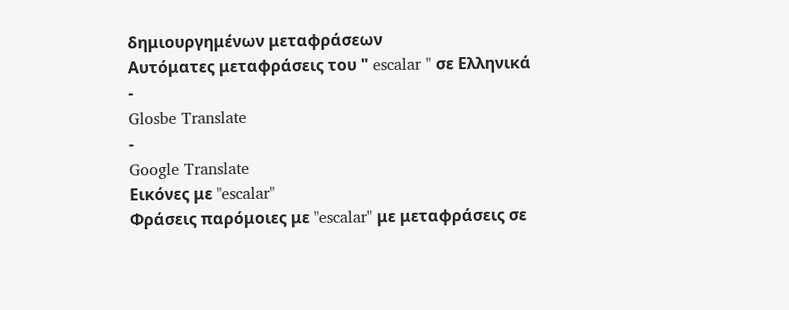δημιουργημένων μεταφράσεων
Αυτόματες μεταφράσεις του " escalar " σε Ελληνικά
-
Glosbe Translate
-
Google Translate
Εικόνες με "escalar"
Φράσεις παρόμοιες με "escalar" με μεταφράσεις σε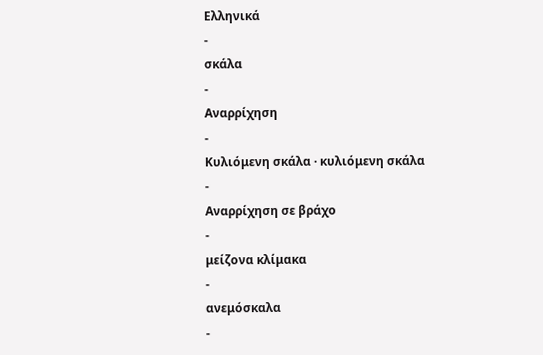Ελληνικά
-
σκάλα
-
Αναρρίχηση
-
Κυλιόμενη σκάλα · κυλιόμενη σκάλα
-
Αναρρίχηση σε βράχο
-
μείζονα κλίμακα
-
ανεμόσκαλα
-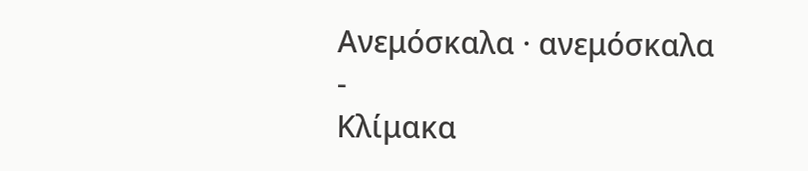Ανεμόσκαλα · ανεμόσκαλα
-
Κλίμακα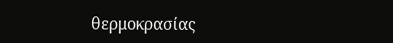θερμοκρασίας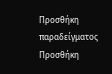Προσθήκη παραδείγματος
Προσθήκη